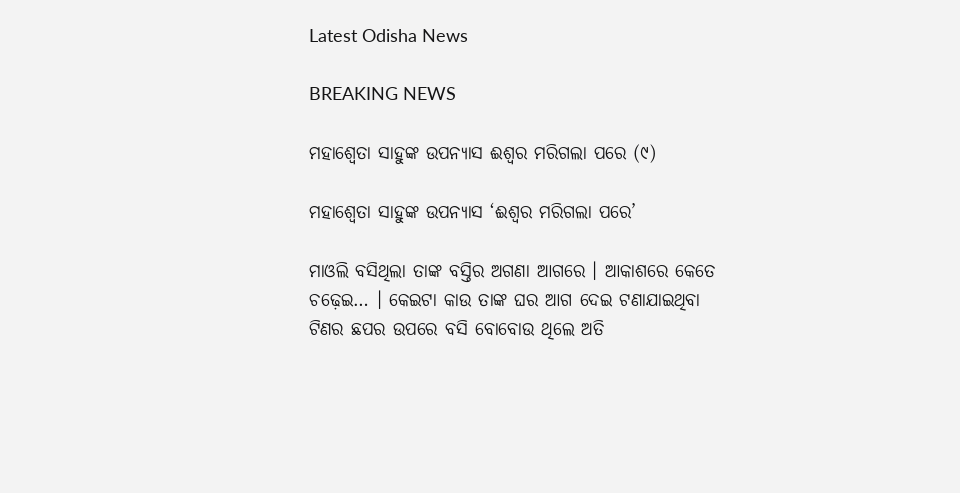Latest Odisha News

BREAKING NEWS

ମହାଶ୍ୱେତା ସାହୁଙ୍କ ଉପନ୍ୟାସ ଈଶ୍ୱର ମରିଗଲା ପରେ (୯)

ମହାଶ୍ୱେତା ସାହୁଙ୍କ ଉପନ୍ୟାସ ‘ଈଶ୍ୱର ମରିଗଲା ପରେ’

ମାଓଲି ବସିଥିଲା ତାଙ୍କ ବସ୍ତିର ଅଗଣା ଆଗରେ । ଆକାଶରେ କେତେ ଚଢ଼େଇ… । କେଇଟା କାଉ ତାଙ୍କ ଘର ଆଗ ଦେଇ ଟଣାଯାଇଥିବା ଟିଣର ଛପର ଉପରେ ବସି ବୋବୋଉ ଥିଲେ ଅତି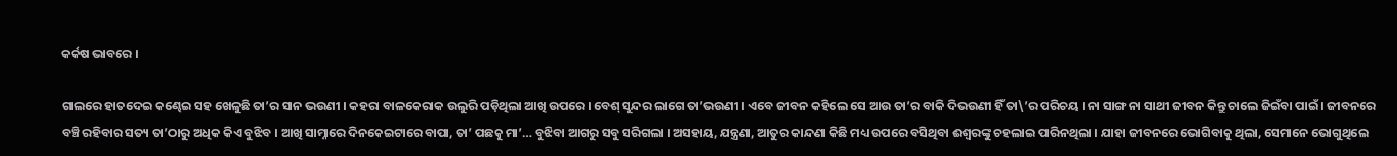କର୍କଷ ଭାବରେ ।

ଗାଲରେ ହାତଦେଇ କଣ୍ଢେଇ ସହ ଖେଳୁଛି ତା’ର ସାନ ଭଉଣୀ । କହରା ବାଳକେରାକ ଉଲୁରି ପଡ଼ିଥିଲା ଆଖି ଉପରେ । ବେଶ୍ ସୁନ୍ଦର ଲାଗେ ତା’ଭଉଣୀ । ଏବେ ଜୀବନ କହିଲେ ସେ ଆଉ ତା’ର ବାକି ଦିଭଉଣୀ ହିଁ ତା\’ର ପରିଚୟ । ନା ସାଙ୍ଗ ନା ସାଥୀ ଜୀବନ କିନ୍ତୁ ଚାଲେ ଜିଇଁବା ପାଇଁ । ଜୀବନରେ ବଞ୍ଚି ରହିବାର ସତ୍ୟ ତା’ଠାରୁ ଅଧିକ କିଏ ବୁଝିବ । ଆଖି ସାମ୍ନାରେ ଦିନକେଇଟାରେ ବାପା, ତା’ ପଛକୁ ମା’… ବୁଝିବା ଆଗରୁ ସବୁ ସରିଗଲା । ଅସହାୟ, ଯନ୍ତ୍ରଣା, ଆତୁର କାନ୍ଦଣା କିଛି ମଧ୍ୟ ଉପରେ ବସିଥିବା ଈଶ୍ୱରଙ୍କୁ ଚହଲାଇ ପାରିନଥିଲା । ଯାହା ଜୀବନରେ ଭୋଗିବାକୁ ଥିଲା, ସେମାନେ ଭୋଗୁଥିଲେ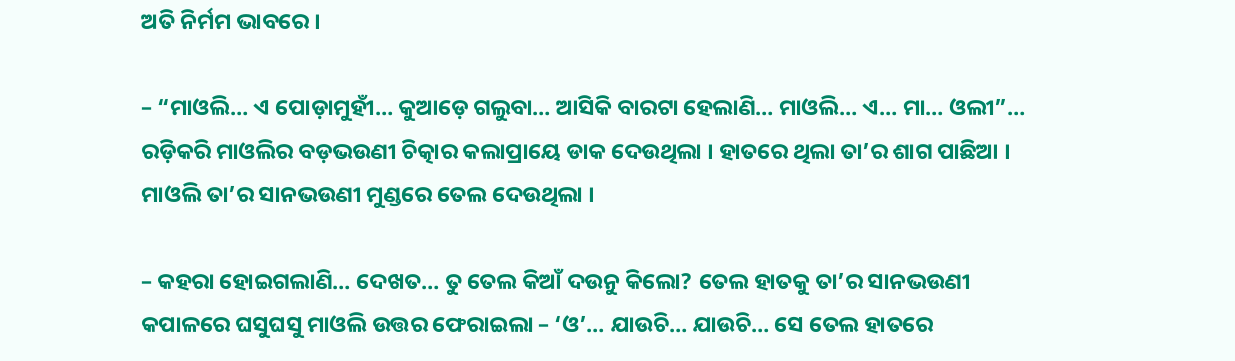ଅତି ନିର୍ମମ ଭାବରେ ।

– “ମାଓଲି… ଏ ପୋଡ଼ାମୁହୀଁ… କୁଆଡ଼େ ଗଲୁବା… ଆସିକି ବାରଟା ହେଲାଣି… ମାଓଲି… ଏ… ମା… ଓଲୀ”… ରଡ଼ିକରି ମାଓଲିର ବଡ଼ଭଉଣୀ ଚିତ୍କାର କଲାପ୍ରାୟେ ଡାକ ଦେଉଥିଲା । ହାତରେ ଥିଲା ତା’ର ଶାଗ ପାଛିଆ ।
ମାଓଲି ତା’ର ସାନଭଉଣୀ ମୁଣ୍ଡରେ ତେଲ ଦେଉଥିଲା ।

– କହରା ହୋଇଗଲାଣି… ଦେଖତ… ତୁ ତେଲ କିଆଁ ଦଉନୁ କିଲୋ? ତେଲ ହାତକୁ ତା’ର ସାନଭଉଣୀ କପାଳରେ ଘସୁଘସୁ ମାଓଲି ଉତ୍ତର ଫେରାଇଲା – ‘ଓ’… ଯାଉଚି… ଯାଉଚି… ସେ ତେଲ ହାତରେ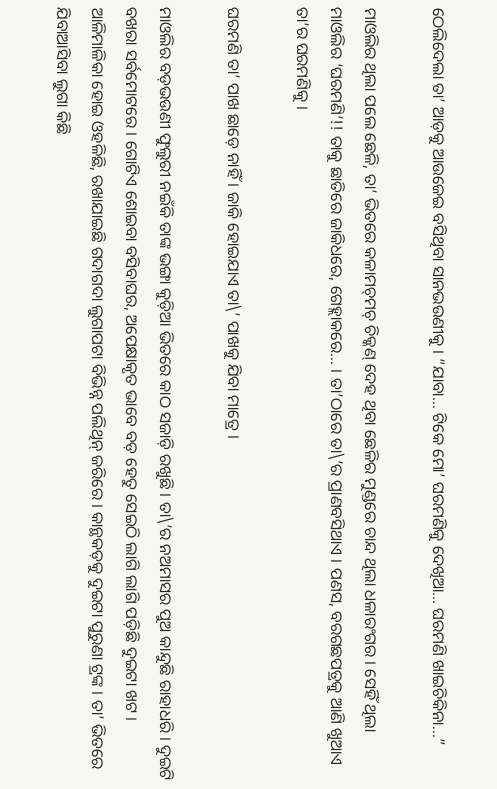ଠେଲିଦେଲା ତା’ ଆଡ଼କୁ ଆଉଜେଇ ବସିଥିବା ସାନଭଉଣୀକୁ । “ଯାବା… ଟିକେ ମୋ’ ଘରମଣିକୁ ଦେଖିଆ… ଘରମଣି ଖାଇଚିକିନା…”

ମାଓଲିର ଥିଲା ପଲେ ଛେଳି, ତା’ ଭିତରେ କଳାମଚ୍‌ମଚ୍ ଚିକ୍କଣ୍ ଦେହ ଥିବା ଛେଳିର ମୁଣ୍ଡରେ ଚାନ୍ଦ ଥିଲା ଧଳାରଂଗର । ସେହିଁ ଥିଲା ମାଓଲିର ‘ଘରମଣି’!! ତାକୁ ଛାତିରେ ଜାକିଧରେ, ଗେହ୍ଲାକରେ… । ତା’ଠାରେ ତା\’ର ପ୍ରାଣବସିଥାଏ । ପଣସ, ବରଗଛପତ୍ରକୁ ଆଣି ଖୁଆଏ ତା’ର ଘରମଣିକୁ ।

ଘରମଣି ତା’ ପାଖ ଛାଡ଼େ ନାହିଁ । ଜାକି ହୋଇଯାଏ ତା\’ ପାଖକୁ ଯିବା ମାତ୍ରେ ।

ମାଓଲିର ବଡ଼ଭଉଣୀ ଫୁଲୁରୀ ନଇଁକି ତାଙ୍କ ଭଙ୍ଗା କୁଡ଼ିଆ ଭିତରେ କାଠ ସଜାଡ଼ି ରଖୁଛି । ତା\’ର ନଅମାସର ପୁଅ କାନ୍ଦୁଛି ରାହାଧରି । ଦୁଇଟି ବଖରା ସର୍ବମୋଟରେ । ଗୋଟିଏ ଶୋଇବା ବସିବାଘର, ଅପେକ୍ଷାକୃତ ଭାବେ ବଡ଼ ହେତୁ ସେଇଠି ଲାଗି ଲାଗି ପଡ଼ିଛି ଦୁଇଟା ଖଟ । ଆଳିମାଳିକା ହୋଇ ଓହଳିଛି, ରଖାଯାଇଛି ଗଦାଗଦା ଲୁଗାପଟା ବିଭିନ୍ନ ପଲିଥିନ୍ ଜରିରେ । କାନ୍ଥକଡ଼କୁ ଦୁଇଟା ପୁରୁଣା ଟ୍ରଙ୍କ । ତା’ ଭିତରେ ଯିବାଆସିବା ଲୁଗା କିଛି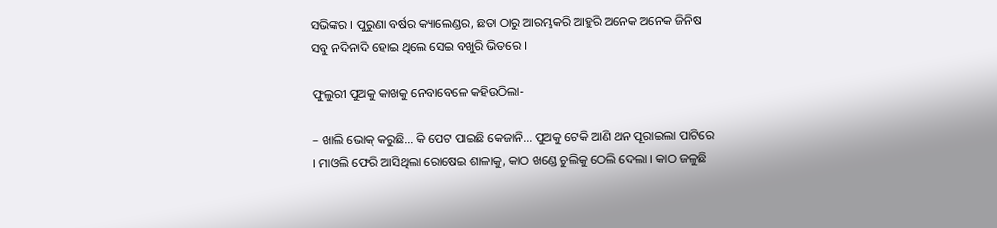ସଭିଙ୍କର । ପୁରୁଣା ବର୍ଷର କ୍ୟାଲେଣ୍ଡର, ଛତା ଠାରୁ ଆରମ୍ଭକରି ଆହୁରି ଅନେକ ଅନେକ ଜିନିଷ ସବୁ ନଦିନାଦି ହୋଇ ଥିଲେ ସେଇ ବଖୁରି ଭିତରେ ।

ଫୁଲୁରୀ ପୁଅକୁ କାଖକୁ ନେବାବେଳେ କହିଉଠିଲା-

– ଖାଲି ଭୋକ୍ କରୁଛି… କି ପେଟ ପାଇଛି କେଜାନି… ପୁଅକୁ ଟେକି ଆଣି ଥନ ପୂରାଇଲା ପାଟିରେ । ମାଓଲି ଫେରି ଆସିଥିଲା ରୋଷେଇ ଶାଳାକୁ, କାଠ ଖଣ୍ଡେ ଚୁଲିକୁ ଠେଲି ଦେଲା । କାଠ ଜଳୁଛି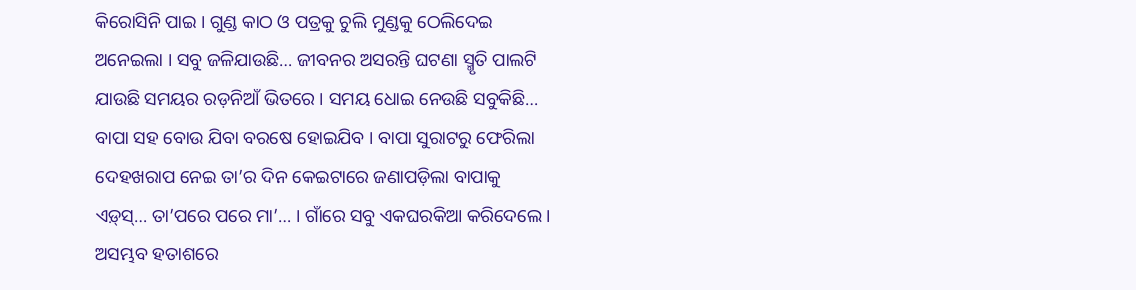କିରୋସିନି ପାଇ । ଗୁଣ୍ଡ କାଠ ଓ ପତ୍ରକୁ ଚୁଲି ମୁଣ୍ଡକୁ ଠେଲିଦେଇ ଅନେଇଲା । ସବୁ ଜଳିଯାଉଛି… ଜୀବନର ଅସରନ୍ତି ଘଟଣା ସ୍ମୃତି ପାଲଟି ଯାଉଛି ସମୟର ରଡ଼ନିଆଁ ଭିତରେ । ସମୟ ଧୋଇ ନେଉଛି ସବୁକିଛି… ବାପା ସହ ବୋଉ ଯିବା ବରଷେ ହୋଇଯିବ । ବାପା ସୁରାଟରୁ ଫେରିଲା ଦେହଖରାପ ନେଇ ତା’ର ଦିନ କେଇଟାରେ ଜଣାପଡ଼ିଲା ବାପାକୁ ଏଡ଼୍‌ସ୍‌… ତା’ପରେ ପରେ ମା’… । ଗାଁରେ ସବୁ ଏକଘରକିଆ କରିଦେଲେ । ଅସମ୍ଭବ ହତାଶରେ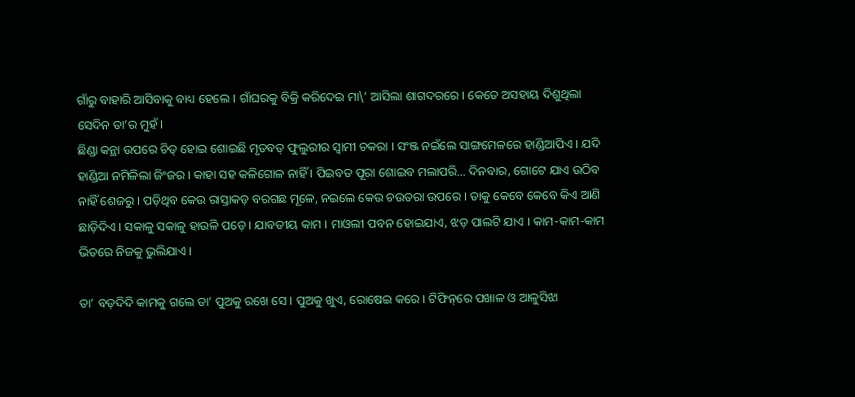ଗାଁରୁ ବାହାରି ଆସିବାକୁ ବାଧ୍ୟ ହେଲେ । ଗାଁଘରକୁ ବିକ୍ରି କରିଦେଇ ମା\’ ଆସିଲା ଶାଗଦରରେ । କେତେ ଅସହାୟ ଦିଶୁଥିଲା ସେଦିନ ତା’ର ମୁହଁ ।
ଛିଣ୍ଡା କନ୍ଥା ଉପରେ ଚିତ୍ ହୋଇ ଶୋଇଛି ମୃତବତ୍ ଫୁଲୁରୀର ସ୍ୱାମୀ ଚକରା । ସଂଞ୍ଜ ନଇଁଲେ ସାଙ୍ଗମେଳରେ ହାଣ୍ଡିଆପିଏ । ଯଦି ହାଣ୍ଡିଆ ନମିଳିଲା ଜିଂଜର । କାହା ସହ କଳିଗୋଳ ନାହିଁ । ପିଇବତ ପୂରା ଶୋଇବ ମଲାପରି… ଦିନବାର, ଗୋଟେ ଯାଏ ଉଠିବ ନାହିଁ ଶେଜରୁ । ପଡ଼ିଥିବ କେଉ ରାସ୍ତାକଡ଼ ବରଗଛ ମୂଳେ, ନଇଲେ କେଉ ଚଉତରା ଉପରେ । ତାକୁ କେବେ କେବେ କିଏ ଆଣି ଛାଡ଼ିଦିଏ । ସକାଳୁ ସକାଳୁ ହାଉଳି ପଡ଼େ । ଯାବତୀୟ କାମ । ମାଓଲୀ ପବନ ହୋଇଯାଏ, ଝଡ଼ ପାଲଟି ଯାଏ । କାମ-କାମ-କାମ ଭିତରେ ନିଜକୁ ଭୁଲିଯାଏ ।

ତା’ ବଡ଼ଦିଦି କାମକୁ ଗଲେ ତା’ ପୁଅକୁ ରଖେ ସେ । ପୁଅକୁ ଖୁଏ, ରୋଷେଇ କରେ । ଟିଫିନ୍‌ରେ ପଖାଳ ଓ ଆଳୁସିଝା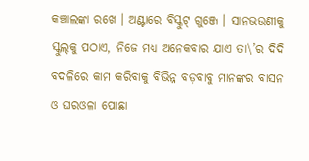କଞ୍ଚାଲଙ୍କା ରଖେ । ଅଣ୍ଟାରେ ବିସ୍କୁଟ୍‌ ଗୁଞ୍ଜେ । ସାନଭଉଣୀକୁ ସ୍କୁଲ୍‌କୁ ପଠାଏ, ନିଜେ ମଧ୍ୟ ଅନେକବାର ଯାଏ ତା\’ର ଦିଦି ବଦଳିରେ କାମ କରିବାକୁ ବିଭିନ୍ନ ବଡ଼ବାବୁ ମାନଙ୍କର ବାସନ ଓ ଘରଓଳା ପୋଛା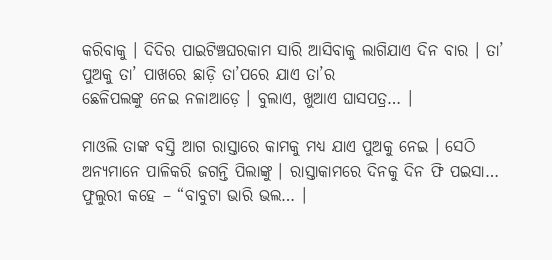କରିବାକୁ । ଦିଦିର ପାଇଟିଞ୍ଚଘରକାମ ସାରି ଆସିବାକୁ ଲାଗିଯାଏ ଦିନ ବାର । ତା’ ପୁଅକୁ ତା’ ପାଖରେ ଛାଡ଼ି ତା’ପରେ ଯାଏ ତା’ର
ଛେଳିପଲଙ୍କୁ ନେଇ ନଳାଆଡ଼େ । ବୁଲାଏ, ଖୁଆଏ ଘାସପତ୍ର… ।

ମାଓଲି ତାଙ୍କ ବସ୍ତି ଆଗ ରାସ୍ତାରେ କାମକୁ ମଧ୍ୟ ଯାଏ ପୁଅକୁ ନେଇ । ସେଠି ଅନ୍ୟମାନେ ପାଳିକରି ଜଗନ୍ତି ପିଲାଙ୍କୁ । ରାସ୍ତାକାମରେ ଦିନକୁ ଦିନ ଫି ପଇସା… ଫୁଲୁରୀ କହେ – “ବାବୁଟା ଭାରି ଭଲ… ।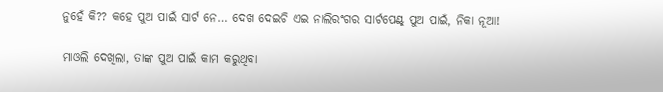ନୁହେଁ କି?? କହେ ପୁଅ ପାଇଁ ସାର୍ଟ ନେ… ଦେଖ ଦେଇଚି ଏଇ ନାଲିରଂଗର ସାର୍ଟପେଣ୍ଟ୍ ପୁଅ ପାଇଁ, ନିକା ନୂଆ!

ମାଓଲି ଦେଖିଲା, ତାଙ୍କ ପୁଅ ପାଇଁ କାମ କରୁଥିବା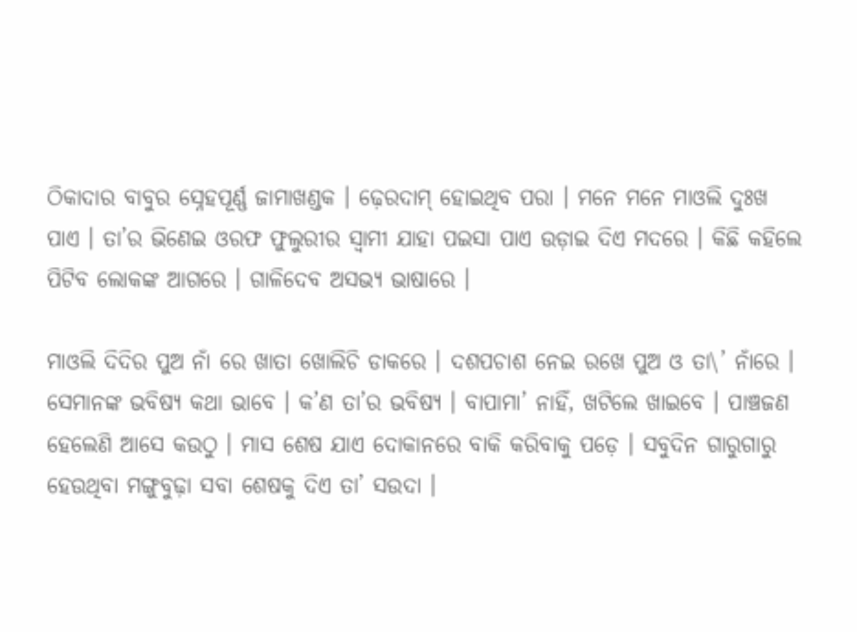ଠିକାଦାର ବାବୁର ସ୍ନେହପୂର୍ଣ୍ଣ ଜାମାଖଣ୍ଡକ । ଢ଼େରଦାମ୍ ହୋଇଥିବ ପରା । ମନେ ମନେ ମାଓଲି ଦୁଃଖ ପାଏ । ତା’ର ଭିଣେଇ ଓରଫ ଫୁଲୁରୀର ସ୍ୱାମୀ ଯାହା ପଇସା ପାଏ ଉଡ଼ାଇ ଦିଏ ମଦରେ । କିଛି କହିଲେ ପିଟିବ ଲୋକଙ୍କ ଆଗରେ । ଗାଳିଦେବ ଅସଭ୍ୟ ଭାଷାରେ ।

ମାଓଲି ଦିଦିର ପୁଅ ନାଁ ରେ ଖାତା ଖୋଲିଚି ଡାକରେ । ଦଶପଚାଶ ନେଇ ରଖେ ପୁଅ ଓ ତା\’ ନାଁରେ । ସେମାନଙ୍କ ଭବିଷ୍ୟ କଥା ଭାବେ । କ’ଣ ତା’ର ଭବିଷ୍ୟ । ବାପାମା’ ନାହିଁ, ଖଟିଲେ ଖାଇବେ । ପାଞ୍ଚଜଣ ହେଲେଣି ଆସେ କଉଠୁ । ମାସ ଶେଷ ଯାଏ ଦୋକାନରେ ବାକି କରିବାକୁ ପଡ଼େ । ସବୁଦିନ ଗାରୁଗାରୁ ହେଉଥିବା ମଙ୍ଗୁବୁଢ଼ା ସବା ଶେଷକୁ ଦିଏ ତା’ ସଉଦା ।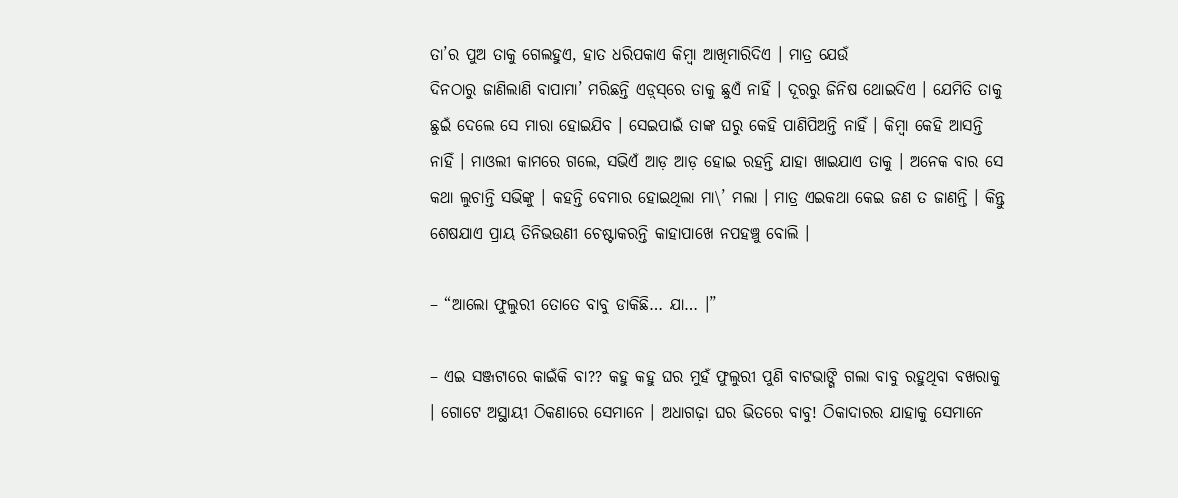ତା’ର ପୁଅ ତାକୁ ଗେଲହୁଏ, ହାତ ଧରିପକାଏ କିମ୍ବା ଆଖିମାରିଦିଏ । ମାତ୍ର ଯେଉଁ
ଦିନଠାରୁ ଜାଣିଲାଣି ବାପାମା’ ମରିଛନ୍ତି ଏଡ଼୍‌ସ୍‌ରେ ତାକୁ ଛୁଏଁ ନାହିଁ । ଦୂରରୁ ଜିନିଷ ଥୋଇଦିଏ । ଯେମିତି ତାକୁ ଛୁଇଁ ଦେଲେ ସେ ମାରା ହୋଇଯିବ । ସେଇପାଇଁ ତାଙ୍କ ଘରୁ କେହି ପାଣିପିଅନ୍ତି ନାହିଁ । କିମ୍ବା କେହି ଆସନ୍ତି ନାହିଁ । ମାଓଲୀ କାମରେ ଗଲେ, ସଭିଏଁ ଆଡ଼ ଆଡ଼ ହୋଇ ରହନ୍ତି ଯାହା ଖାଇଯାଏ ତାକୁ । ଅନେକ ବାର ସେ କଥା ଲୁଚାନ୍ତି ସଭିଙ୍କୁ । କହନ୍ତି ବେମାର ହୋଇଥିଲା ମା\’ ମଲା । ମାତ୍ର ଏଇକଥା କେଇ ଜଣ ତ ଜାଣନ୍ତି । କିନ୍ତୁ ଶେଷଯାଏ ପ୍ରାୟ ତିନିଭଉଣୀ ଚେଷ୍ଟାକରନ୍ତି କାହାପାଖେ ନପହଞ୍ଚୁ ବୋଲି ।

– “ଆଲୋ ଫୁଲୁରୀ ତୋତେ ବାବୁ ଡାକିଛି… ଯା… ।”

– ଏଇ ସଞ୍ଜଟାରେ କାଇଁକି ବା?? କହୁ କହୁ ଘର ମୁହଁ ଫୁଲୁରୀ ପୁଣି ବାଟଭାଙ୍ଗି ଗଲା ବାବୁ ରହୁଥିବା ବଖରାକୁ । ଗୋଟେ ଅସ୍ଥାୟୀ ଠିକଣାରେ ସେମାନେ । ଅଧାଗଢ଼ା ଘର ଭିତରେ ବାବୁ! ଠିକାଦାରର ଯାହାକୁ ସେମାନେ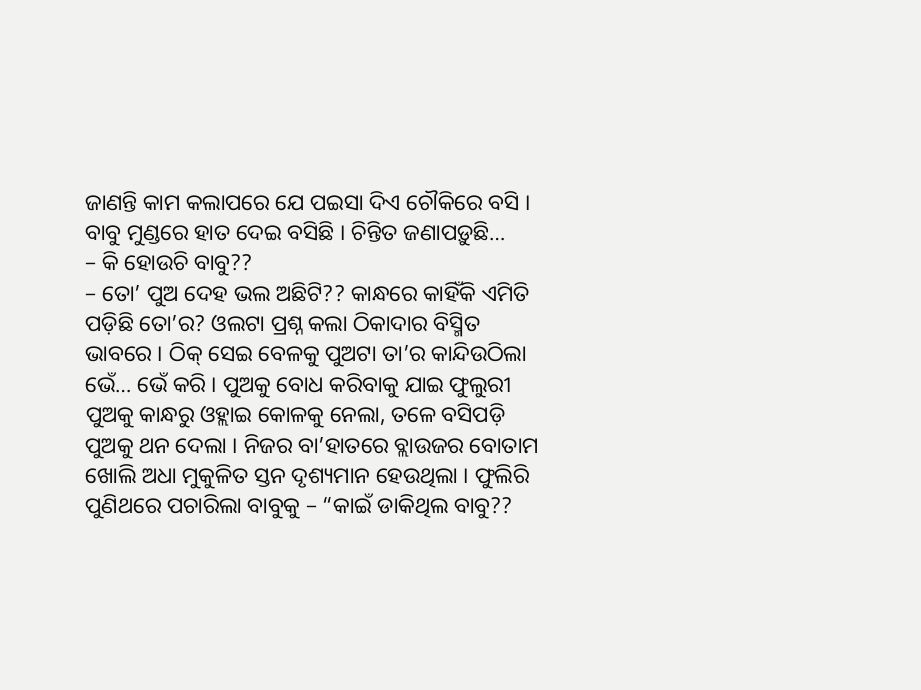ଜାଣନ୍ତି କାମ କଲାପରେ ଯେ ପଇସା ଦିଏ ଚୌକିରେ ବସି । ବାବୁ ମୁଣ୍ଡରେ ହାତ ଦେଇ ବସିଛି । ଚିନ୍ତିତ ଜଣାପଡ଼ୁଛି…
– କି ହୋଉଚି ବାବୁ??
– ତୋ’ ପୁଅ ଦେହ ଭଲ ଅଛିଟି?? କାନ୍ଧରେ କାହିଁକି ଏମିତି ପଡ଼ିଛି ତୋ’ର? ଓଲଟା ପ୍ରଶ୍ନ କଲା ଠିକାଦାର ବିସ୍ମିତ ଭାବରେ । ଠିକ୍ ସେଇ ବେଳକୁ ପୁଅଟା ତା’ର କାନ୍ଦିଉଠିଲା ଭେଁ… ଭେଁ କରି । ପୁଅକୁ ବୋଧ କରିବାକୁ ଯାଇ ଫୁଲୁରୀ ପୁଅକୁ କାନ୍ଧରୁ ଓହ୍ଲାଇ କୋଳକୁ ନେଲା, ତଳେ ବସିପଡ଼ି ପୁଅକୁ ଥନ ଦେଲା । ନିଜର ବା’ହାତରେ ବ୍ଲାଉଜର ବୋତାମ ଖୋଲି ଅଧା ମୁକୁଳିତ ସ୍ତନ ଦୃଶ୍ୟମାନ ହେଉଥିଲା । ଫୁଲିରି ପୁଣିଥରେ ପଚାରିଲା ବାବୁକୁ – “କାଇଁ ଡାକିଥିଲ ବାବୁ??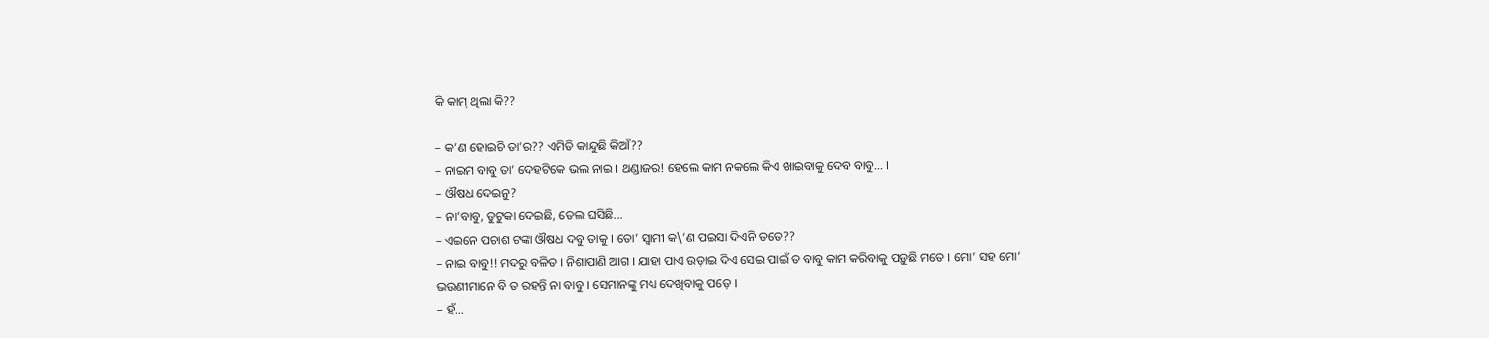କି କାମ୍ ଥିଲା କି??

– କ’ଣ ହୋଇଚି ତା’ର?? ଏମିତି କାନ୍ଦୁଛି କିଆଁ??
– ନାଇମ ବାବୁ ତା’ ଦେହଟିକେ ଭଲ ନାଇ । ଥଣ୍ଡାଜର! ହେଲେ କାମ ନକଲେ କିଏ ଖାଇବାକୁ ଦେବ ବାବୁ… ।
– ଔଷଧ ଦେଇନୁ?
– ନା’ବାବୁ, ତୁଟୁକା ଦେଇଛି, ତେଲ ଘସିଛି…
– ଏଇନେ ପଚାଶ ଟଙ୍କା ଔଷଧ ଦବୁ ତାକୁ । ତୋ’ ସ୍ୱାମୀ କ\’ଣ ପଇସା ଦିଏନି ତତେ??
– ନାଇ ବାବୁ!! ମଦରୁ ବଳିତ । ନିଶାପାଣି ଆଗ । ଯାହା ପାଏ ଉଡ଼ାଇ ଦିଏ ସେଇ ପାଇଁ ତ ବାବୁ କାମ କରିବାକୁ ପଡ଼ୁଛି ମତେ । ମୋ’ ସହ ମୋ’ ଭଉଣୀମାନେ ବି ତ ରହନ୍ତି ନା ବାବୁ । ସେମାନଙ୍କୁ ମଧ୍ୟ ଦେଖିବାକୁ ପଡ଼େ ।
– ହଁ…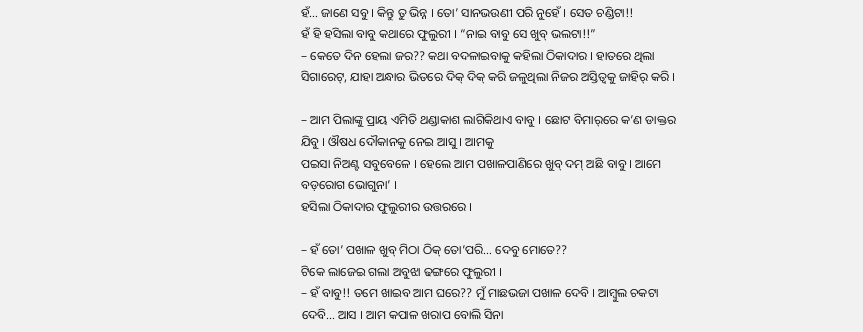ହଁ… ଜାଣେ ସବୁ । କିନ୍ତୁ ତୁ ଭିନ୍ନ । ତୋ’ ସାନଭଉଣୀ ପରି ନୁହେଁ । ସେତ ଚଣ୍ଡିଟା!!
ହଁ ହି ହସିଲା ବାବୁ କଥାରେ ଫୁଲୁରୀ । “ନାଇ ବାବୁ ସେ ଖୁବ୍ ଭଲଟା!!”
– କେତେ ଦିନ ହେଲା ଜର?? କଥା ବଦଳାଇବାକୁ କହିଲା ଠିକାଦାର । ହାତରେ ଥିଲା ସିଗାରେଟ୍‌, ଯାହା ଅନ୍ଧାର ଭିତରେ ଦିକ୍ ଦିକ୍ କରି ଜଳୁଥିଲା ନିଜର ଅସ୍ତିତ୍ୱକୁ ଜାହିର୍ କରି ।

– ଆମ ପିଲାଙ୍କୁ ପ୍ରାୟ ଏମିତି ଥଣ୍ଡାକାଶ ଲାଗିକିଥାଏ ବାବୁ । ଛୋଟ ବିମାର୍‌ରେ କ’ଣ ଡାକ୍ତର ଯିବୁ । ଔଷଧ ଦୌକାନକୁ ନେଇ ଆସୁ । ଆମକୁ
ପଇସା ନିଅଣ୍ଟ ସବୁବେଳେ । ହେଲେ ଆମ ପଖାଳପାଣିରେ ଖୁବ୍ ଦମ୍ ଅଛି ବାବୁ । ଆମେ ବଡ଼ରୋଗ ଭୋଗୁନା’ ।
ହସିଲା ଠିକାଦାର ଫୁଲୁରୀର ଉତ୍ତରରେ ।

– ହଁ ତୋ’ ପଖାଳ ଖୁବ୍ ମିଠା ଠିକ୍ ତୋ’ପରି… ଦେବୁ ମୋତେ??
ଟିକେ ଲାଜେଇ ଗଲା ଅବୁଝା ଢଙ୍ଗରେ ଫୁଲୁରୀ ।
– ହଁ ବାବୁ!! ତମେ ଖାଇବ ଆମ ଘରେ?? ମୁଁ ମାଛଭଜା ପଖାଳ ଦେବି । ଆମ୍ବୁଲ ଚକଟା ଦେବି… ଆସ । ଆମ କପାଳ ଖରାପ ବୋଲି ସିନା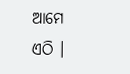ଆମେ
ଏଠି ।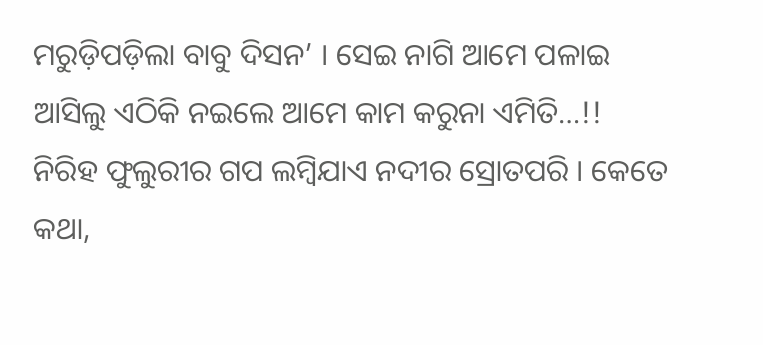ମରୁଡ଼ିପଡ଼ିଲା ବାବୁ ଦିସନ’ । ସେଇ ନାଗି ଆମେ ପଳାଇ ଆସିଲୁ ଏଠିକି ନଇଲେ ଆମେ କାମ କରୁନା ଏମିତି…!!
ନିରିହ ଫୁଲୁରୀର ଗପ ଲମ୍ବିଯାଏ ନଦୀର ସ୍ରୋତପରି । କେତେ କଥା,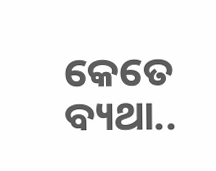କେତେ ବ୍ୟଥା..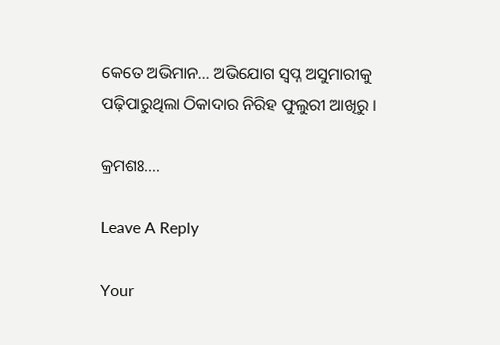କେତେ ଅଭିମାନ… ଅଭିଯୋଗ ସ୍ୱପ୍ନ ଅସୁମାରୀକୁ ପଢ଼ିପାରୁଥିଲା ଠିକାଦାର ନିରିହ ଫୁଲୁରୀ ଆଖିରୁ ।

କ୍ରମଶଃ….

Leave A Reply

Your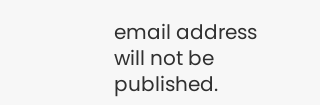email address will not be published.